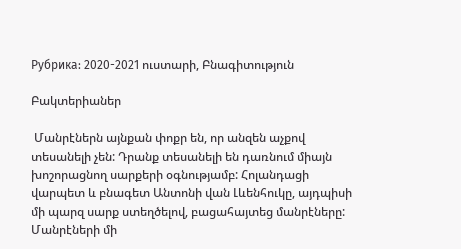Рубрика: 2020-2021 ուստարի, Բնագիտություն

Բակտերիաներ

 Մանրէներն այնքան փոքր են, որ անզեն աչքով տեսանելի չեն: Դրանք տեսանելի են դառնում միայն խոշորացնող սարքերի օգնությամբ: Հոլանդացի վարպետ և բնագետ Անտոնի վան Լևենհուկը, այդպիսի մի պարզ սարք ստեղծելով, բացահայտեց մանրէները: Մանրէների մի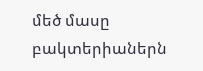մեծ մասը բակտերիաներն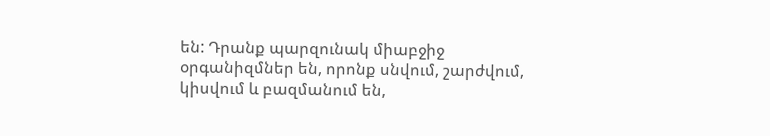են: Դրանք պարզունակ միաբջիջ օրգանիզմներ են, որոնք սնվում, շարժվում, կիսվում և բազմանում են,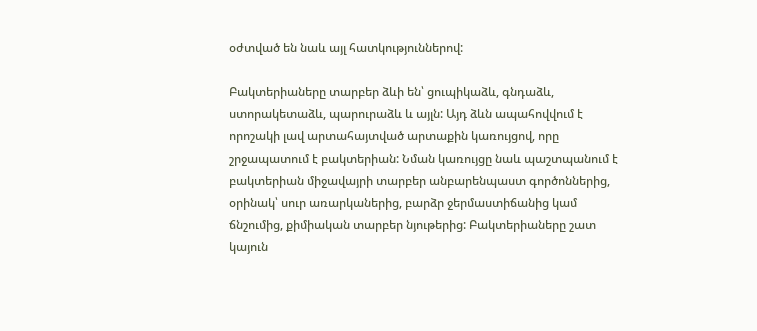օժտված են նաև այլ հատկություններով:

Բակտերիաները տարբեր ձևի են՝ ցուպիկաձև, գնդաձև, ստորակետաձև, պարուրաձև և այլն: Այդ ձևն ապահովվում է որոշակի լավ արտահայտված արտաքին կառույցով, որը շրջապատում է բակտերիան: Նման կառույցը նաև պաշտպանում է բակտերիան միջավայրի տարբեր անբարենպաստ գործոններից, օրինակ՝ սուր առարկաներից, բարձր ջերմաստիճանից կամ ճնշումից, քիմիական տարբեր նյութերից: Բակտերիաները շատ կայուն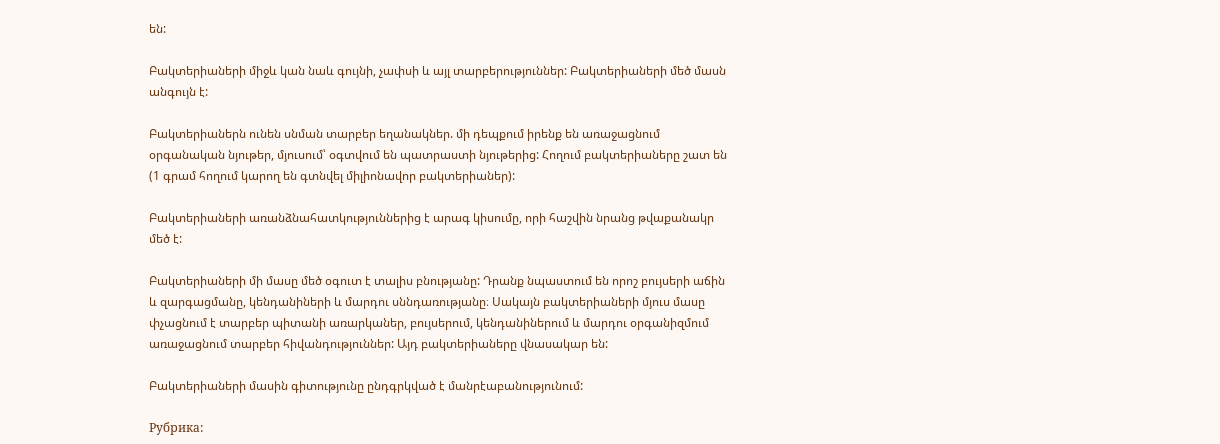են:

Բակտերիաների միջև կան նաև գույնի, չափսի և այլ տարբերություններ: Բակտերիաների մեծ մասն անգույն է:

Բակտերիաներն ունեն սնման տարբեր եղանակներ. մի դեպքում իրենք են առաջացնում օրգանական նյութեր, մյուսում՝ օգտվում են պատրաստի նյութերից: Հողում բակտերիաները շատ են (1 գրամ հողում կարող են գտնվել միլիոնավոր բակտերիաներ):

Բակտերիաների առանձնահատկություններից է արագ կիսումը, որի հաշվին նրանց թվաքանակր մեծ է:

Բակտերիաների մի մասը մեծ օգուտ է տալիս բնությանը: Դրանք նպաստում են որոշ բույսերի աճին և զարգացմանը, կենդանիների և մարդու սննդառությանը։ Սակայն բակտերիաների մյուս մասը փչացնում է տարբեր պիտանի առարկաներ, բույսերում, կենդանիներում և մարդու օրգանիզմում առաջացնում տարբեր հիվանդություններ: Այդ բակտերիաները վնասակար են:

Բակտերիաների մասին գիտությունը ընդգրկված է մանրէաբանությունում:

Рубрика: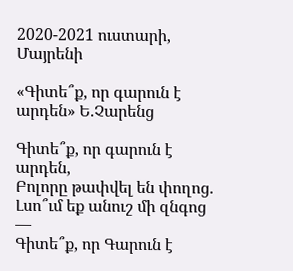2020-2021 ուստարի, Մայրենի

«Գիտե՞ք, որ գարուն է արդեն» Ե.Չարենց

Գիտե՞ք, որ գարուն է արդեն,
Բոլորը թափվել են փողոց.
Լսո՞ւմ եք անուշ մի զնգոց —
Գիտե՞ք, որ Գարուն է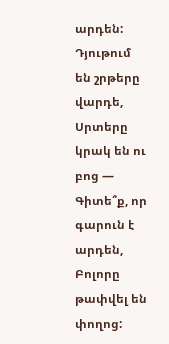արդեն:
Դյութում են շրթերը վարդե,
Սրտերը կրակ են ու բոց —
Գիտե՞ք, որ գարուն է արդեն,
Բոլորը թափվել են փողոց: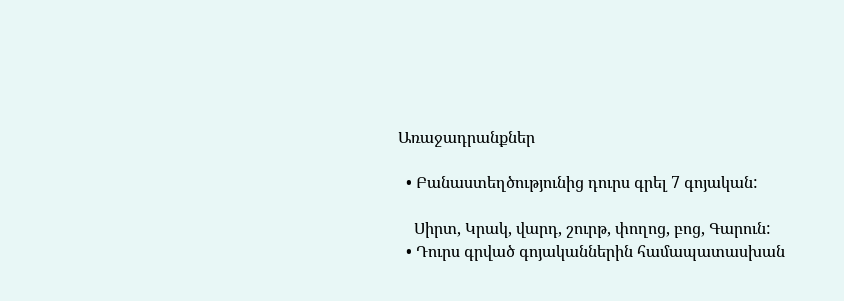Առաջադրանքներ

  • Բանաստեղծությունից դուրս գրել 7 գոյական:

    Սիրտ, Կրակ, վարդ, շուրթ, փողոց, բոց, Գարուն:
  • Դուրս գրված գոյականներին համապատասխան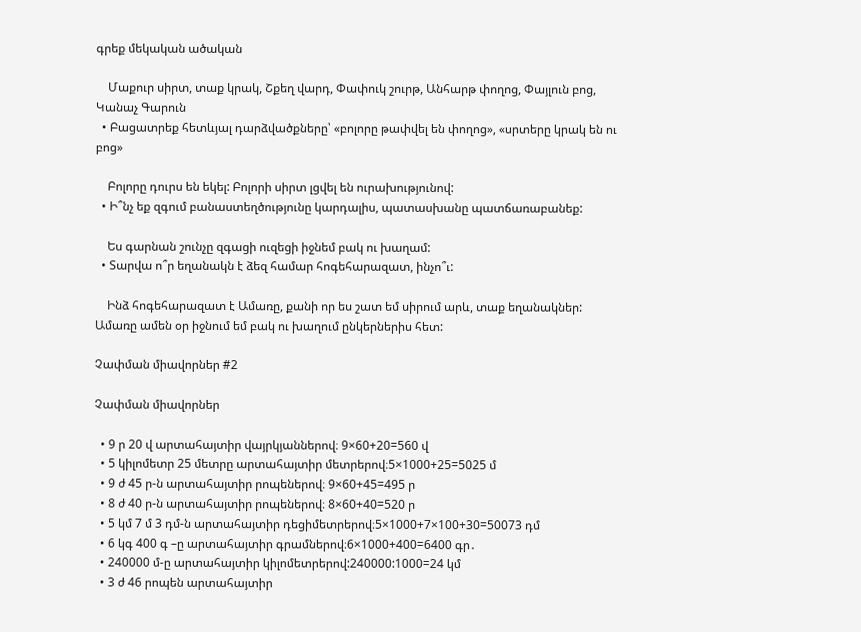գրեք մեկական ածական

    Մաքուր սիրտ, տաք կրակ, Շքեղ վարդ, Փափուկ շուրթ, Անհարթ փողոց, Փայլուն բոց, Կանաչ Գարուն
  • Բացատրեք հետևյալ դարձվածքները՝ «բոլորը թափվել են փողոց», «սրտերը կրակ են ու բոց»

    Բոլորը դուրս են եկել: Բոլորի սիրտ լցվել են ուրախությունով:
  • Ի՞նչ եք զգում բանաստեղծությունը կարդալիս, պատասխանը պատճառաբանեք:

    Ես գարնան շունչը զգացի ուզեցի իջնեմ բակ ու խաղամ:
  • Տարվա ո՞ր եղանակն է ձեզ համար հոգեհարազատ, ինչո՞ւ:

    Ինձ հոգեհարազատ է Ամառը, քանի որ ես շատ եմ սիրում արև, տաք եղանակներ: Ամառը ամեն օր իջնում եմ բակ ու խաղում ընկերներիս հետ:

Չափման միավորներ #2

Չափման միավորներ

  • 9 ր 20 վ արտահայտիր վայրկյաններով։ 9×60+20=560 վ
  • 5 կիլոմետր 25 մետրը արտահայտիր մետրերով։5×1000+25=5025 մ
  • 9 ժ 45 ր-ն արտահայտիր րոպեներով։ 9×60+45=495 ր
  • 8 ժ 40 ր-ն արտահայտիր րոպեներով։ 8×60+40=520 ր
  • 5 կմ 7 մ 3 դմ-ն արտահայտիր դեցիմետրերով։5×1000+7×100+30=50073 դմ
  • 6 կգ 400 գ –ը արտահայտիր գրամներով։6×1000+400=6400 գր․
  • 240000 մ-ը արտահայտիր կիլոմետրերով:240000:1000=24 կմ
  • 3 ժ 46 րոպեն արտահայտիր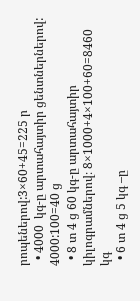րոպեներով:3×60+45=225 ր
  • 4000  կգ-ը արտահայտիր ցենտներներով: 4000:100=40 ց
  • 8 տ 4 ց 60 կգ-ը արտահայտիր կիլոգրամներով։ 8×1000+4×100+60=8460 կգ
  • 6 տ 4 ց 5 կգ –ը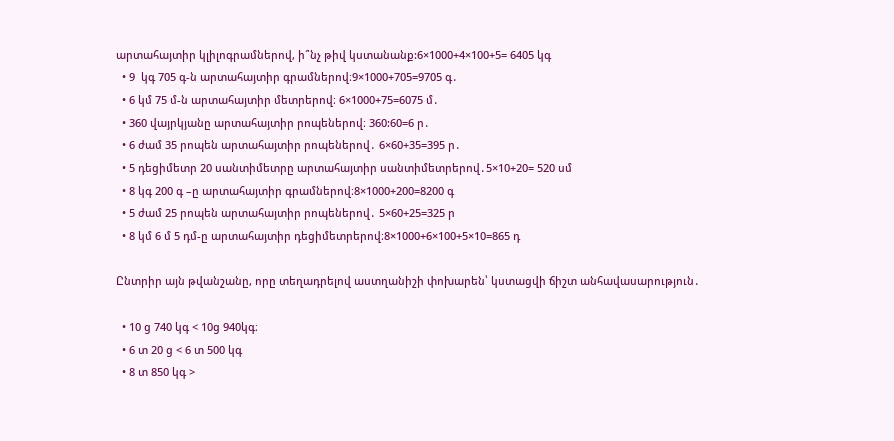արտահայտիր կլիլոգրամներով, ի՞նչ թիվ կստանանք:6×1000+4×100+5= 6405 կգ
  • 9  կգ 705 գ-ն արտահայտիր գրամներով։9×1000+705=9705 գ․
  • 6 կմ 75 մ-ն արտահայտիր մետրերով։ 6×1000+75=6075 մ․
  • 360 վայրկյանը արտահայտիր րոպեներով։ 360:60=6 ր․
  • 6 ժամ 35 րոպեն արտահայտիր րոպեներով․ 6×60+35=395 ր․
  • 5 դեցիմետր 20 սանտիմետրը արտահայտիր սանտիմետրերով․5×10+20= 520 սմ
  • 8 կգ 200 գ –ը արտահայտիր գրամներով։8×1000+200=8200 գ
  • 5 ժամ 25 րոպեն արտահայտիր րոպեներով․ 5×60+25=325 ր
  • 8 կմ 6 մ 5 դմ-ը արտահայտիր դեցիմետրերով։8×1000+6×100+5×10=865 դ

Ընտրիր այն թվանշանը, որը տեղադրելով աստղանիշի փոխարեն՝ կստացվի ճիշտ անհավասարություն․

  • 10 ց 740 կգ < 10ց 940կգ։
  • 6 տ 20 ց < 6 տ 500 կգ
  • 8 տ 850 կգ >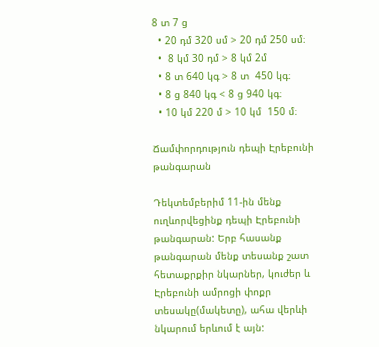8 տ 7 ց
  • 20 դմ 320 սմ > 20 դմ 250 սմ։
  •  8 կմ 30 դմ > 8 կմ 2մ
  • 8 տ 640 կգ > 8 տ  450 կգ։
  • 8 ց 840 կգ < 8 ց 940 կգ։
  • 10 կմ 220 մ > 10 կմ  150 մ։

Ճամփորդություն դեպի Էրեբունի թանգարան

Դեկտեմբերիմ 11-ին մենք ուղևորվեցինք դեպի Էրեբունի թանգարան: Երբ հասանք թանգարան մենք տեսանք շատ հետաքրքիր նկարներ, կուժեր և Էրեբունի ամրոցի փոքր տեսակը(մակետը), ահա վերևի նկարում երևում է այն: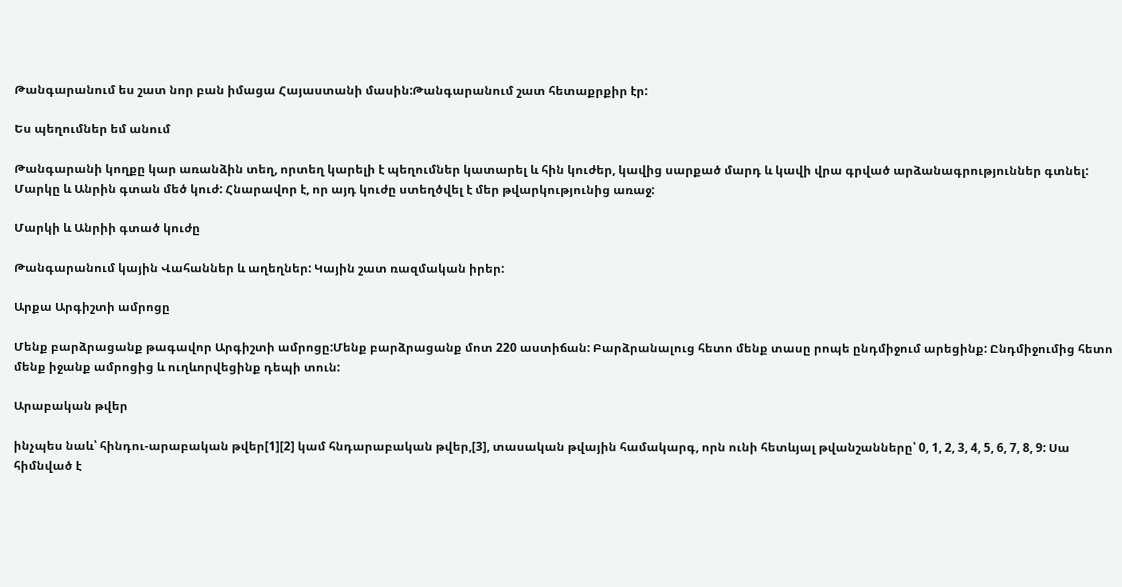Թանգարանում ես շատ նոր բան իմացա Հայաստանի մասին:Թանգարանում շատ հետաքրքիր էր:

Ես պեղումներ եմ անում

Թանգարանի կողքը կար առանձին տեղ, որտեղ կարելի է պեղումներ կատարել և հին կուժեր, կավից սարքած մարդ և կավի վրա գրված արձանագրություններ գտնել: Մարկը և Անրին գտան մեծ կուժ: Հնարավոր է, որ այդ կուժը ստեղծվել է մեր թվարկությունից առաջ:

Մարկի և Անրիի գտած կուժը

Թանգարանում կային Վահաններ և աղեղներ: Կային շատ ռազմական իրեր:

Արքա Արգիշտի ամրոցը

Մենք բարձրացանք թագավոր Արգիշտի ամրոցը:Մենք բարձրացանք մոտ 220 աստիճան: Բարձրանալուց հետո մենք տասը րոպե ընդմիջում արեցինք: Ընդմիջումից հետո մենք իջանք ամրոցից և ուղևորվեցինք դեպի տուն:

Արաբական թվեր

ինչպես նաև՝ հինդու-արաբական թվեր[1][2] կամ հնդարաբական թվեր,[3], տասական թվային համակարգ, որն ունի հետևյալ թվանշանները՝ 0, 1, 2, 3, 4, 5, 6, 7, 8, 9: Սա հիմնված է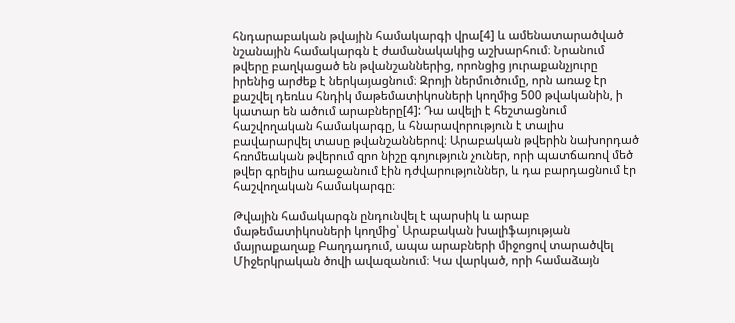հնդարաբական թվային համակարգի վրա[4] և ամենատարածված նշանային համակարգն է ժամանակակից աշխարհում։ Նրանում թվերը բաղկացած են թվանշաններից, որոնցից յուրաքանչյուրը իրենից արժեք է ներկայացնում։ Զրոյի ներմուծումը, որն առաջ էր քաշվել դեռևս հնդիկ մաթեմատիկոսների կողմից 500 թվականին, ի կատար են ածում արաբները[4]: Դա ավելի է հեշտացնում հաշվողական համակարգը, և հնարավորություն է տալիս բավարարվել տասը թվանշաններով։ Արաբական թվերին նախորդած հռոմեական թվերում զրո նիշը գոյություն չուներ, որի պատճառով մեծ թվեր գրելիս առաջանում էին դժվարություններ, և դա բարդացնում էր հաշվողական համակարգը։

Թվային համակարգն ընդունվել է պարսիկ և արաբ մաթեմատիկոսների կողմից՝ Արաբական խալիֆայության մայրաքաղաք Բաղդադում, ապա արաբների միջոցով տարածվել Միջերկրական ծովի ավազանում։ Կա վարկած, որի համաձայն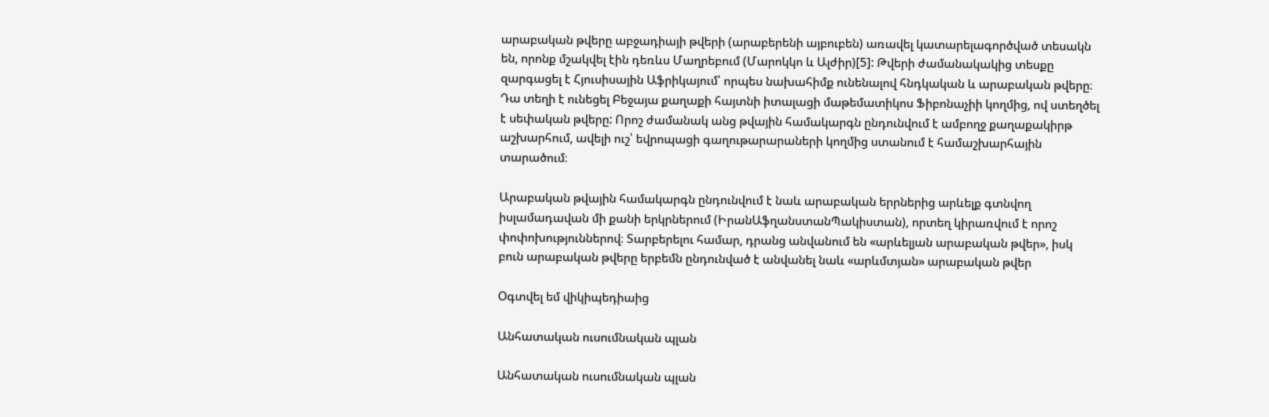արաբական թվերը աբջադիայի թվերի (արաբերենի այբուբեն) առավել կատարելագործված տեսակն են, որոնք մշակվել էին դեռևս Մաղրեբում (Մարոկկո և Ալժիր)[5]: Թվերի ժամանակակից տեսքը զարգացել է Հյուսիսային Աֆրիկայում՝ որպես նախահիմք ունենալով հնդկական և արաբական թվերը։ Դա տեղի է ունեցել Բեջայա քաղաքի հայտնի իտալացի մաթեմատիկոս Ֆիբոնաչիի կողմից, ով ստեղծել է սեփական թվերը: Որոշ ժամանակ անց թվային համակարգն ընդունվում է ամբողջ քաղաքակիրթ աշխարհում, ավելի ուշ՝ եվրոպացի գաղութարարաների կողմից ստանում է համաշխարհային տարածում։

Արաբական թվային համակարգն ընդունվում է նաև արաբական երրներից արևելք գտնվող իսլամադավան մի քանի երկրներում (ԻրանԱֆղանստանՊակիստան), որտեղ կիրառվում է որոշ փոփոխություններով։ Տարբերելու համար, դրանց անվանում են «արևելյան արաբական թվեր», իսկ բուն արաբական թվերը երբեմն ընդունված է անվանել նաև «արևմտյան» արաբական թվեր

Օգտվել եմ վիկիպեդիաից

Անհատական ուսումնական պլան

Անհատական ուսումնական պլան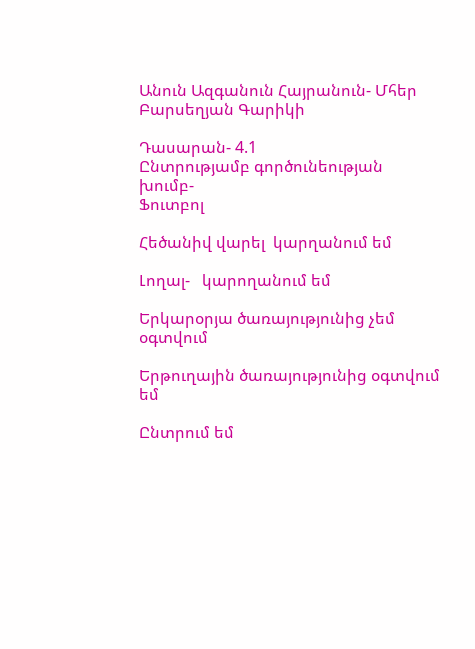Անուն Ազգանուն Հայրանուն- Մհեր Բարսեղյան Գարիկի

Դասարան- 4.1
Ընտրությամբ գործունեության խումբ-
Ֆուտբոլ

Հեծանիվ վարել  կարղանում եմ

Լողալ-   կարողանում եմ

Երկարօրյա ծառայությունից չեմ օգտվում

Երթուղային ծառայությունից օգտվում եմ

Ընտրում եմ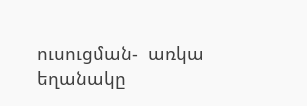ուսուցման-  առկա եղանակը